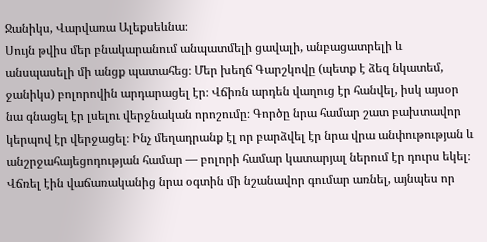Ջանիկս, Վարվառա Ալեքսեևնա։
Սույն թվիս մեր բնակարանում անպատմելի ցավալի, անբացատրելի և անսպասելի մի անցք պատահեց։ Մեր խեղճ Գարշկովը (պետք է ձեզ նկատեմ, ջանիկս) բոլորովին արդարացել էր։ Վճիռն արդեն վաղուց էր հանվել, իսկ այսօր նա գնացել էր լսելու վերջնական որոշումը։ Գործը նրա համար շատ բախտավոր կերպով էր վերջացել։ Ինչ մեղադրանք էլ որ բարձվել էր նրա վրա անփութության և անշրջահայեցոդության համար — բոլորի համար կատարյալ ներում էր դուրս եկել։ Վճռել էին վաճառականից նրա օգտին մի նշանավոր գումար առնել, այնպես որ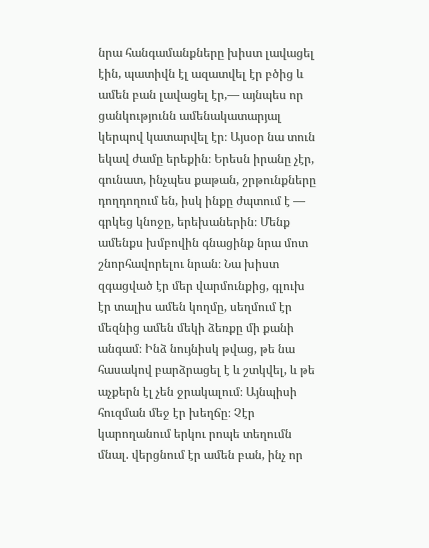նրա հանգամանքները խիստ լավացել էին, պատիվն էլ ազատվել էր բծից և ամեն բան լավացել էր,— այնպես որ ցանկությունն ամենակատարյալ կերպով կատարվել էր։ Այսօր նա տուն եկավ ժամը երեքին։ Երեսն իրանը չէր, գունատ, ինչպես քաթան, շրթունքները դողդողում են, իսկ ինքը ժպտում է — գրկեց կնոջը, երեխաներին։ Մենք ամենքս խմբովին գնացինք նրա մոտ շնորհավորելու նրան։ Նա խիստ զգացված էր մեր վարմունքից, գլուխ էր տալիս ամեն կողմը, սեղմում էր մեզնից ամեն մեկի ձեռքը մի քանի անգամ։ Ինձ նույնիսկ թվաց, թե նա հասակով բարձրացել է և շտկվել, և թե աչքերն էլ չեն ջրակալում։ Այնպիսի հուզման մեջ էր խեղճը։ Չէր կարողանում երկու րոպե տեղումն մնալ. վերցնում էր ամեն բան, ինչ որ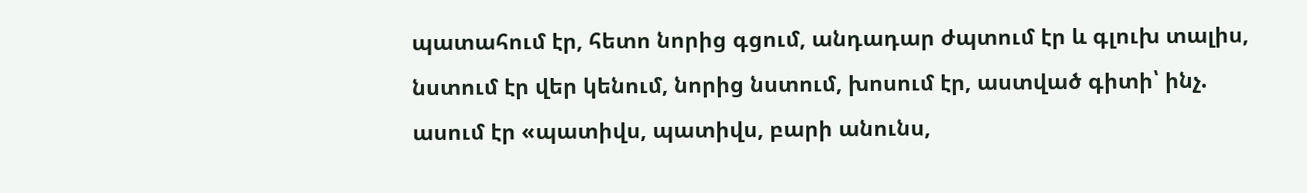պատահում էր, հետո նորից գցում, անդադար ժպտում էր և գլուխ տալիս, նստում էր վեր կենում, նորից նստում, խոսում էր, աստված գիտի՝ ինչ. ասում էր «պատիվս, պատիվս, բարի անունս,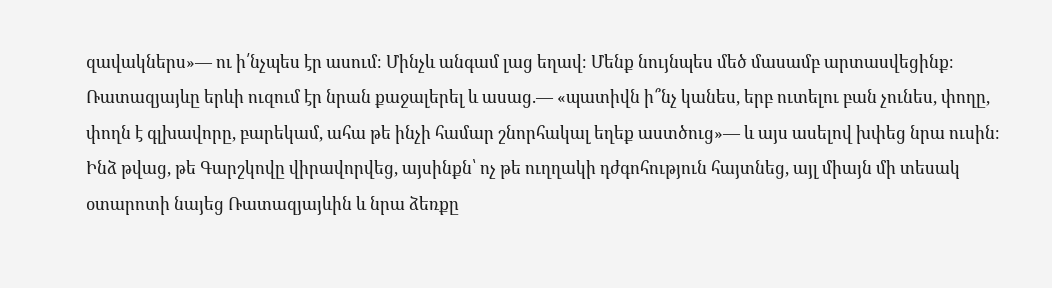զավակներս»— ու ի՛նչպես էր ասում։ Մինչև անգամ լաց եղավ։ Մենք նույնպես մեծ մասամբ արտասվեցինք։ Ռատազյայևը երևի ուզում էր նրան քաջալերել և ասաց.— «պատիվն ի՞նչ կանես, երբ ուտելու բան չունես, փողը, փողն է գլխավորը, բարեկամ, ահա թե ինչի համար շնորհակալ եղեք աստծուց»— և այս ասելով խփեց նրա ուսին։ Ինձ թվաց, թե Գարշկովը վիրավորվեց, այսինքն՝ ոչ թե ուղղակի դժգոհություն հայտնեց, այլ միայն մի տեսակ օտարոտի նայեց Ռատազյայևին և նրա ձեռքը